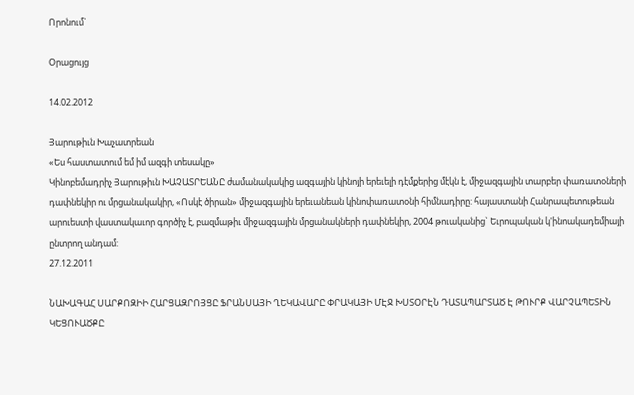Որոնում`

Օրացույց

14.02.2012

Յարութիւն Խաչատրեան
«Ես հաստատում եմ իմ ազգի տեսակը»
Կինոբեմադրիչ Յարութիւն ԽԱՉԱՏՐԵԱՆԸ ժամանակակից ազգային կինոյի երեւելի դէմքերից մէկն է, միջազգային տարբեր փառատօների դափնեկիր ու մրցանակակիր, «Ոսկէ ծիրան» միջազգային երեւանեան կինոփառատօնի հիմնադիրը: հայաստանի Հանրապետութեան արուեստի վաստակաւոր գործիչ է, բազմաթիւ միջազգային մրցանակների դափնեկիր, 2004 թուականից` Եւրոպական կ'ինոակադեմիայի ընտրող անդամ:
27.12.2011

ՆԱԽԱԳԱՀ ՍԱՐՔՈԶԻԻ ՀԱՐՑԱԶՐՈՅՑԸ ՖՐԱՆՍԱՅԻ ՂԵԿԱՎԱՐԸ ՓՐԱԿԱՅԻ ՄԷՋ ԽՍՏՕՐԷՆ ԴԱՏԱՊԱՐՏԱԾ Է ԹՈՒՐՔ ՎԱՐՉԱՊԵՏԻՆ ԿԵՑՈՒԱԾՔԸ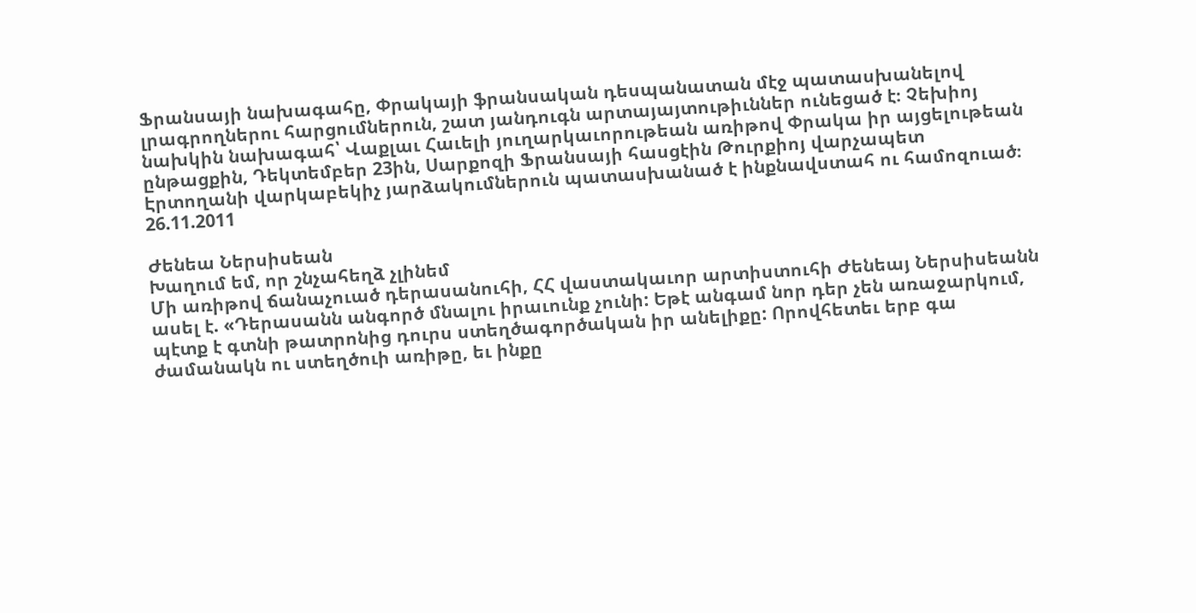Ֆրանսայի նախագահը, Փրակայի ֆրանսական դեսպանատան մէջ պատասխանելով լրագրողներու հարցումներուն, շատ յանդուգն արտայայտութիւններ ունեցած է։ Չեխիոյ նախկին նախագահ՝ Վաքլաւ Հաւելի յուղարկաւորութեան առիթով Փրակա իր այցելութեան ընթացքին, Դեկտեմբեր 23ին, Սարքոզի Ֆրանսայի հասցէին Թուրքիոյ վարչապետ Էրտողանի վարկաբեկիչ յարձակումներուն պատասխանած է ինքնավստահ ու համոզուած։
26.11.2011

Ժենեա Ներսիսեան
Խաղում եմ, որ շնչահեղձ չլինեմ
Մի առիթով ճանաչուած դերասանուհի, ՀՀ վաստակաւոր արտիստուհի Ժենեայ Ներսիսեանն ասել է. «Դերասանն անգործ մնալու իրաւունք չունի: Եթէ անգամ նոր դեր չեն առաջարկում, պէտք է գտնի թատրոնից դուրս ստեղծագործական իր անելիքը: Որովհետեւ երբ գա ժամանակն ու ստեղծուի առիթը, եւ ինքը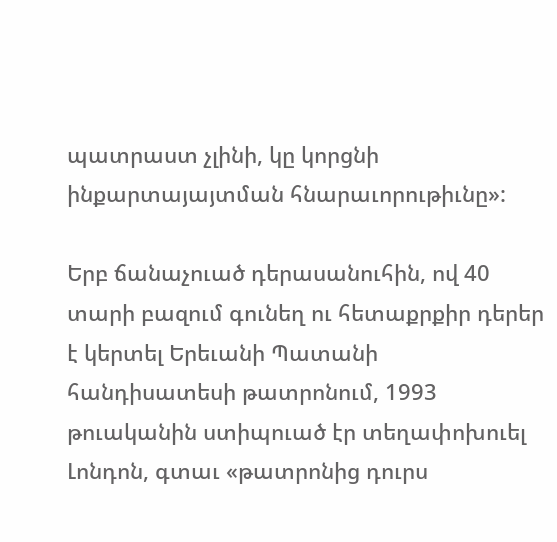պատրաստ չլինի, կը կորցնի ինքարտայայտման հնարաւորութիւնը»:

Երբ ճանաչուած դերասանուհին, ով 40 տարի բազում գունեղ ու հետաքրքիր դերեր է կերտել Երեւանի Պատանի հանդիսատեսի թատրոնում, 1993 թուականին ստիպուած էր տեղափոխուել Լոնդոն, գտաւ «թատրոնից դուրս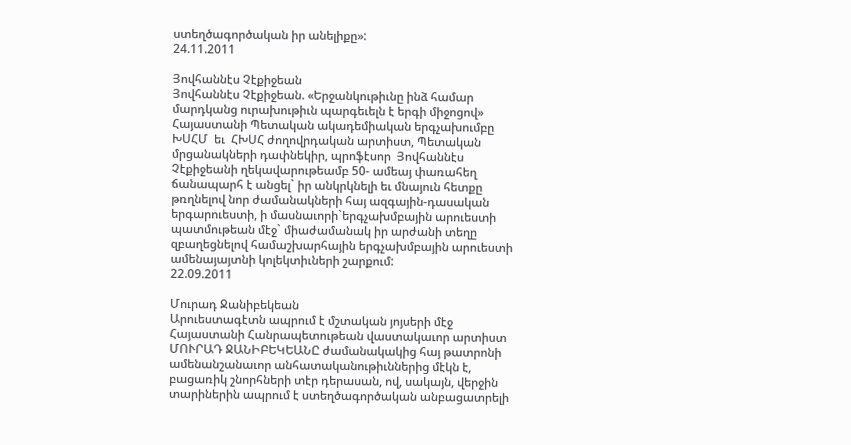ստեղծագործական իր անելիքը»:
24.11.2011

Յովհաննէս Չէքիջեան
Յովհաննէս Չէքիջեան. «Երջանկութիւնը ինձ համար մարդկանց ուրախութիւն պարգեւելն է երգի միջոցով»
Հայաստանի Պետական ակադեմիական երգչախումբը  ԽՍՀՄ  եւ  ՀԽՍՀ ժողովրդական արտիստ, Պետական մրցանակների դափնեկիր, պրոֆէսոր  Յովհաննէս Չէքիջեանի ղեկավարութեամբ 50- ամեայ փառահեղ ճանապարհ է անցել` իր անկրկնելի եւ մնայուն հետքը թռղնելով նոր ժամանակների հայ ազգային-դասական երգարուեստի, ի մասնաւորի`երգչախմբային արուեստի պատմութեան մէջ` միաժամանակ իր արժանի տեղը զբաղեցնելով համաշխարհային երգչախմբային արուեստի ամենայայտնի կոլեկտիւների շարքում:
22.09.2011

Մուրադ Ջանիբեկեան
Արուեստագէտն ապրում է մշտական յոյսերի մէջ
Հայաստանի Հանրապետութեան վաստակաւոր արտիստ ՄՈՒՐԱԴ ՋԱՆԻԲԵԿԵԱՆԸ ժամանակակից հայ թատրոնի ամենանշանաւոր անհատականութիւններից մէկն է, բացառիկ շնորհների տէր դերասան, ով, սակայն, վերջին տարիներին ապրում է ստեղծագործական անբացատրելի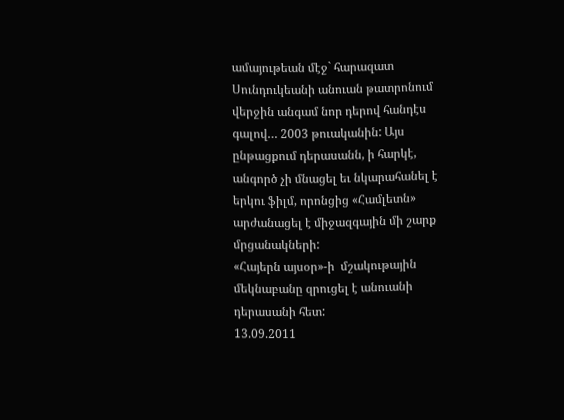ամայութեան մէջ` հարազատ Սունդուկեանի անուան թատրոնում վերջին անգամ նոր դերով հանդէս գալով… 2003 թուականին: Այս ընթացքում դերասանն, ի հարկէ, անգործ չի մնացել եւ նկարահանել է երկու ֆիլմ, որոնցից «Համլետն»  արժանացել է միջազգային մի շարք մրցանակների:
«Հայերն այսօր»-ի  մշակութային մեկնաբանը զրուցել է անուանի դերասանի հետ:
13.09.2011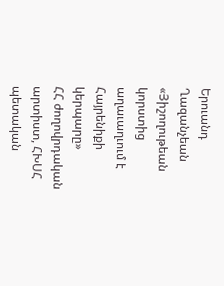Երուանդ Ղազանչեան
«Յիշողութեան կորստից աղաւաղւում է Հայրենիքի կերպարը»
ՀՀ ժողովրդական արտիստ, ՀԽՍՀ պետական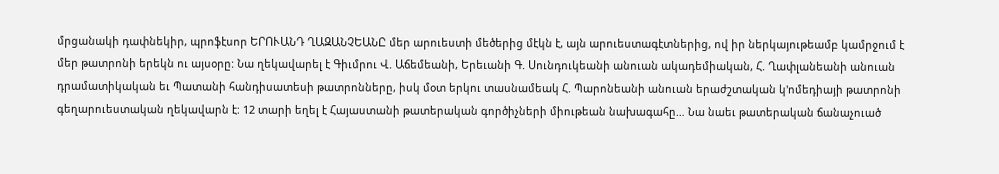մրցանակի դափնեկիր, պրոֆէսոր ԵՐՈՒԱՆԴ ՂԱԶԱՆՉԵԱՆԸ մեր արուեստի մեծերից մէկն է, այն արուեստագէտներից, ով իր ներկայութեամբ կամրջում է մեր թատրոնի երեկն ու այսօրը: Նա ղեկավարել է Գիւմրու Վ. Աճեմեանի, Երեւանի Գ. Սունդուկեանի անուան ակադեմիական, Հ. Ղափլանեանի անուան դրամատիկական եւ Պատանի հանդիսատեսի թատրոնները, իսկ մօտ երկու տասնամեակ Հ. Պարոնեանի անուան երաժշտական կ'ոմեդիայի թատրոնի գեղարուեստական ղեկավարն է: 12 տարի եղել է Հայաստանի թատերական գործիչների միութեան նախագահը… Նա նաեւ թատերական ճանաչուած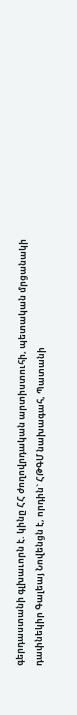գերդաստանի գլխաւորն է. կինը ՀՀ ժողովրդական արտիստուհի, պետական մրցանակի դափնեկիր Գալեայ Նովենցն է, որդին` ՀԹԳՄ նախագահ, Պատանի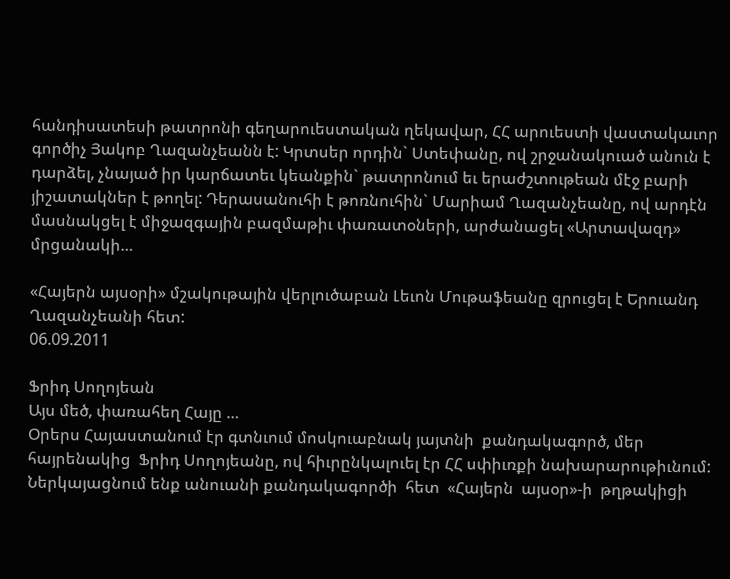հանդիսատեսի թատրոնի գեղարուեստական ղեկավար, ՀՀ արուեստի վաստակաւոր գործիչ Յակոբ Ղազանչեանն է: Կրտսեր որդին` Ստեփանը, ով շրջանակուած անուն է դարձել, չնայած իր կարճատեւ կեանքին` թատրոնում եւ երաժշտութեան մէջ բարի յիշատակներ է թողել: Դերասանուհի է թոռնուհին` Մարիամ Ղազանչեանը, ով արդէն մասնակցել է միջազգային բազմաթիւ փառատօների, արժանացել «Արտավազդ» մրցանակի…

«Հայերն այսօրի» մշակութային վերլուծաբան Լեւոն Մութաֆեանը զրուցել է Երուանդ Ղազանչեանի հետ:
06.09.2011

Ֆրիդ Սողոյեան
Այս մեծ, փառահեղ Հայը …
Օրերս Հայաստանում էր գտնւում մոսկուաբնակ յայտնի  քանդակագործ, մեր հայրենակից  Ֆրիդ Սողոյեանը, ով հիւրընկալուել էր ՀՀ սփիւռքի նախարարութիւնում: Ներկայացնում ենք անուանի քանդակագործի  հետ  «Հայերն  այսօր»-ի  թղթակիցի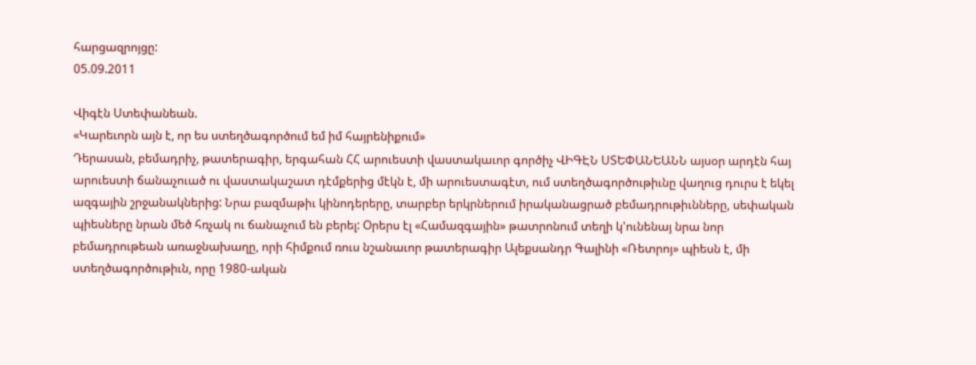հարցազրոյցը:
05.09.2011

Վիգէն Ստեփանեան.
«Կարեւորն այն է, որ ես ստեղծագործում եմ իմ հայրենիքում»
Դերասան, բեմադրիչ, թատերագիր, երգահան ՀՀ արուեստի վաստակաւոր գործիչ ՎԻԳԷՆ ՍՏԵՓԱՆԵԱՆՆ այսօր արդէն հայ արուեստի ճանաչուած ու վաստակաշատ դէմքերից մէկն է, մի արուեստագէտ, ում ստեղծագործութիւնը վաղուց դուրս է եկել ազգային շրջանակներից: Նրա բազմաթիւ կինոդերերը, տարբեր երկրներում իրականացրած բեմադրութիւնները, սեփական պիեսները նրան մեծ հռչակ ու ճանաչում են բերել: Օրերս էլ «Համազգային» թատրոնում տեղի կ'ունենայ նրա նոր բեմադրութեան առաջնախաղը, որի հիմքում ռուս նշանաւոր թատերագիր Ալեքսանդր Գալինի «Ռետրոյ» պիեսն է, մի ստեղծագործութիւն, որը 1980-ական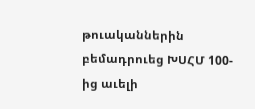թուականներին բեմադրուեց ԽՍՀՄ 100-ից աւելի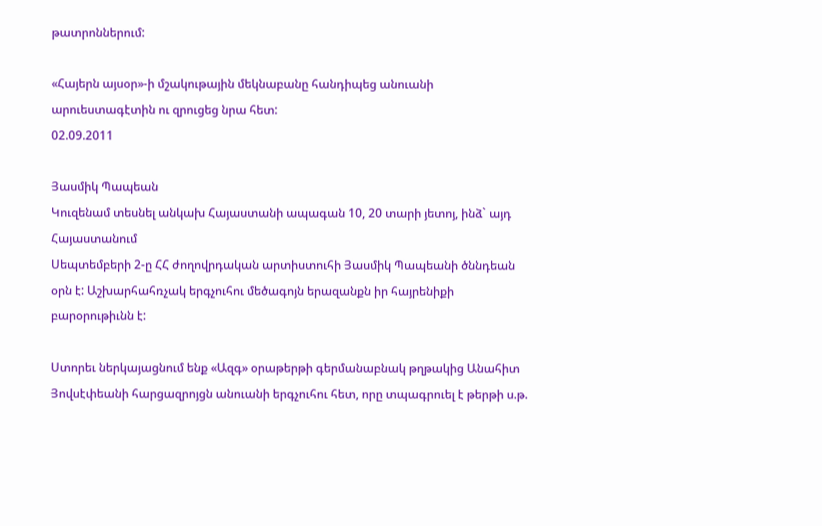թատրոններում:

«Հայերն այսօր»-ի մշակութային մեկնաբանը հանդիպեց անուանի արուեստագէտին ու զրուցեց նրա հետ:
02.09.2011

Յասմիկ Պապեան
Կուզենամ տեսնել անկախ Հայաստանի ապագան 10, 20 տարի յետոյ, ինձ` այդ Հայաստանում
Սեպտեմբերի 2-ը ՀՀ ժողովրդական արտիստուհի Յասմիկ Պապեանի ծննդեան օրն է: Աշխարհահռչակ երգչուհու մեծագոյն երազանքն իր հայրենիքի բարօրութիւնն է:

Ստորեւ ներկայացնում ենք «Ազգ» օրաթերթի գերմանաբնակ թղթակից Անահիտ Յովսէփեանի հարցազրոյցն անուանի երգչուհու հետ, որը տպագրուել է թերթի ս.թ.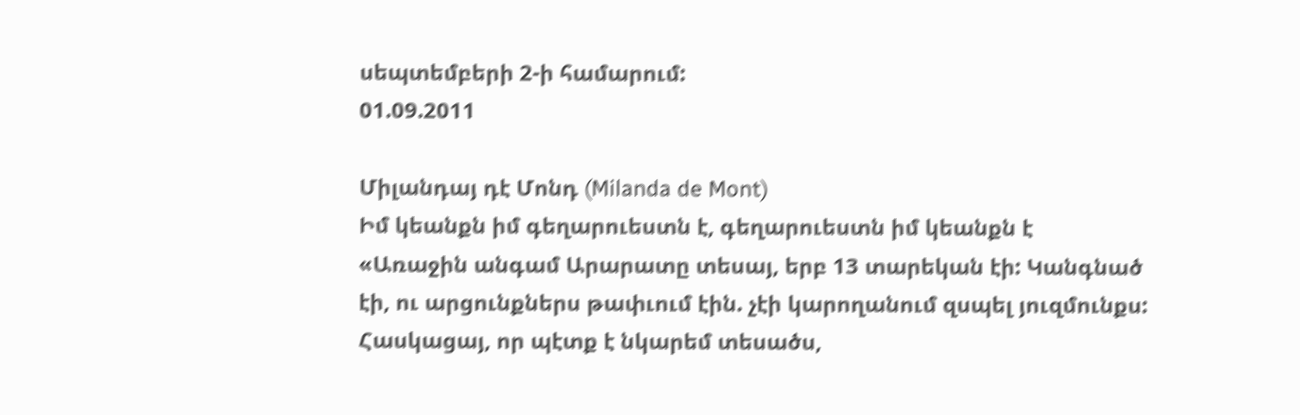սեպտեմբերի 2-ի համարում:
01.09.2011

Միլանդայ դէ Մոնդ (Milanda de Mont)
Իմ կեանքն իմ գեղարուեստն է, գեղարուեստն իմ կեանքն է
«Առաջին անգամ Արարատը տեսայ, երբ 13 տարեկան էի: Կանգնած էի, ու արցունքներս թափւում էին. չէի կարողանում զսպել յուզմունքս: Հասկացայ, որ պէտք է նկարեմ տեսածս,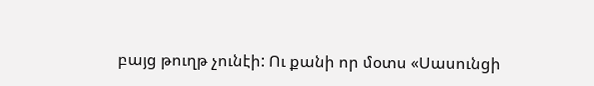բայց թուղթ չունէի: Ու քանի որ մօտս «Սասունցի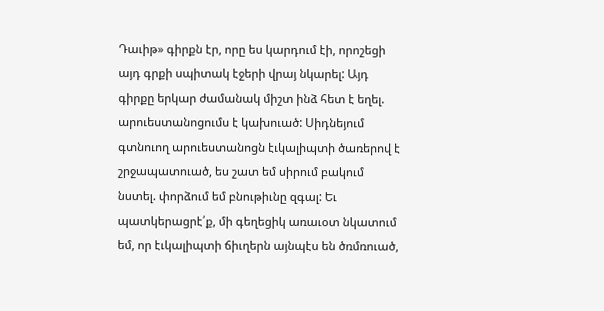Դաւիթ» գիրքն էր, որը ես կարդում էի, որոշեցի այդ գրքի սպիտակ էջերի վրայ նկարել: Այդ գիրքը երկար ժամանակ միշտ ինձ հետ է եղել. արուեստանոցումս է կախուած: Սիդնեյում գտնուող արուեստանոցն էւկալիպտի ծառերով է շրջապատուած, ես շատ եմ սիրում բակում նստել. փորձում եմ բնութիւնը զգալ: Եւ պատկերացրէ՛ք, մի գեղեցիկ առաւօտ նկատում եմ, որ էւկալիպտի ճիւղերն այնպէս են ծռմռուած,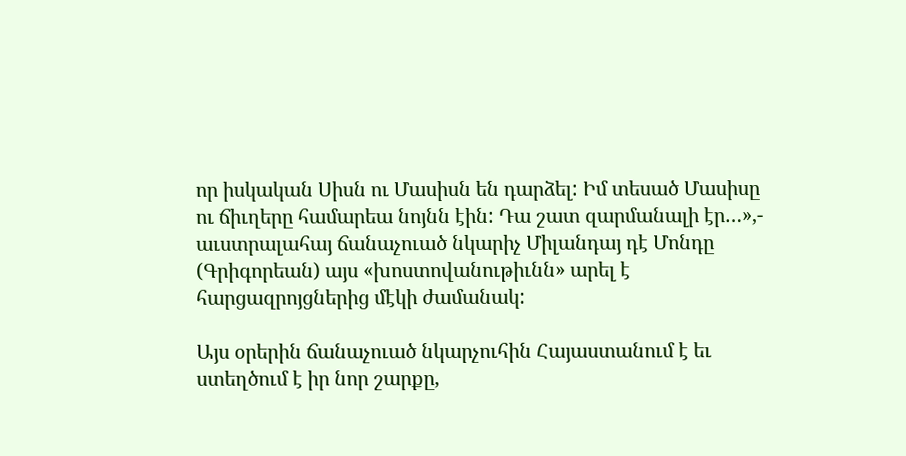որ իսկական Սիսն ու Մասիսն են դարձել: Իմ տեսած Մասիսը ու ճիւղերը համարեա նոյնն էին: Դա շատ զարմանալի էր…»,- աւստրալահայ ճանաչուած նկարիչ Միլանդայ դէ Մոնդը (Գրիգորեան) այս «խոստովանութիւնն» արել է հարցազրոյցներից մէկի ժամանակ:

Այս օրերին ճանաչուած նկարչուհին Հայաստանում է եւ ստեղծում է իր նոր շարքը,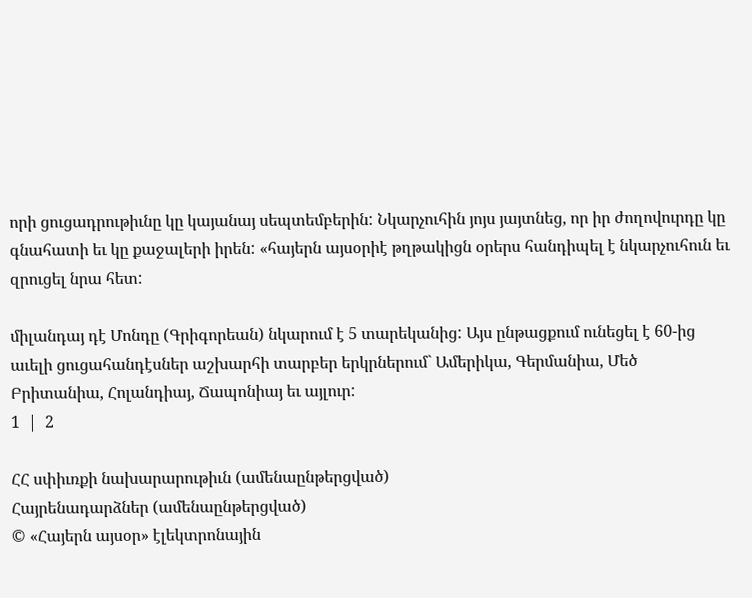որի ցուցադրութիւնը կը կայանայ սեպտեմբերին: Նկարչուհին յոյս յայտնեց, որ իր ժողովուրդը կը գնահատի եւ կը քաջալերի իրեն: «հայերն այսօրիէ թղթակիցն օրերս հանդիպել է նկարչուհուն եւ զրուցել նրա հետ:

միլանդայ դէ Մոնդը (Գրիգորեան) նկարում է 5 տարեկանից: Այս ընթացքում ունեցել է 60-ից աւելի ցուցահանդէսներ աշխարհի տարբեր երկրներում` Ամերիկա, Գերմանիա, Մեծ Բրիտանիա, Հոլանդիայ, Ճապոնիայ եւ այլուր:
1  |  2

ՀՀ սփիւռքի նախարարութիւն (ամենաընթերցված)
Հայրենադարձներ (ամենաընթերցված)
© «Հայերն այսօր» էլեկտրոնային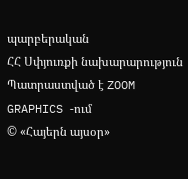պարբերական
ՀՀ Սփյուռքի նախարարություն
Պատրաստված է ZOOM GRAPHICS -ում
© «Հայերն այսօր»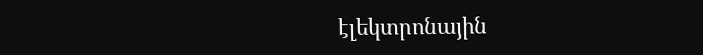էլեկտրոնային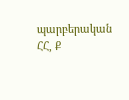պարբերական
ՀՀ, Ք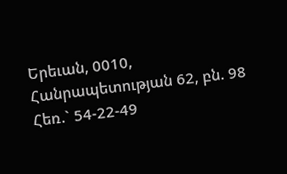Երեւան, 0010, Հանրապետության 62, բն. 98
Հեռ.` 54-22-49